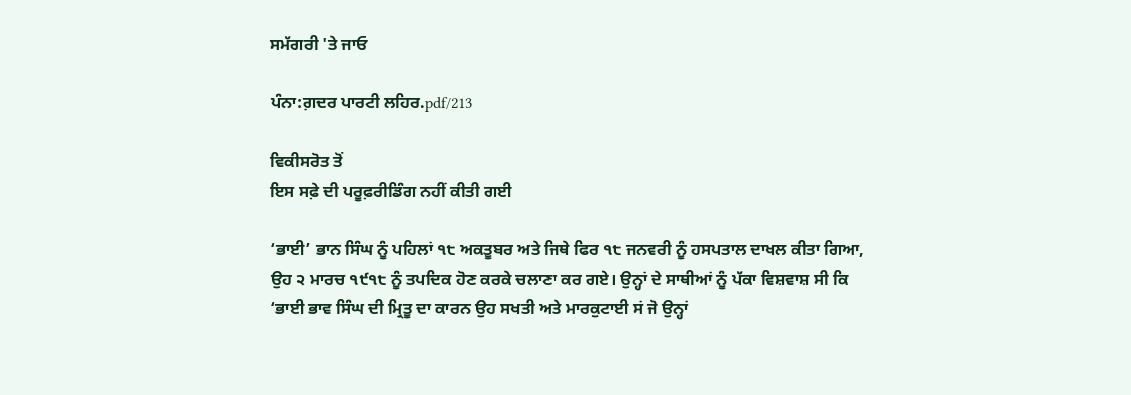ਸਮੱਗਰੀ 'ਤੇ ਜਾਓ

ਪੰਨਾ:ਗ਼ਦਰ ਪਾਰਟੀ ਲਹਿਰ.pdf/213

ਵਿਕੀਸਰੋਤ ਤੋਂ
ਇਸ ਸਫ਼ੇ ਦੀ ਪਰੂਫ਼ਰੀਡਿੰਗ ਨਹੀਂ ਕੀਤੀ ਗਈ

‘ਭਾਈ’ ਭਾਨ ਸਿੰਘ ਨੂੰ ਪਹਿਲਾਂ ੧੮ ਅਕਤੂਬਰ ਅਤੇ ਜਿਥੇ ਫਿਰ ੧੮ ਜਨਵਰੀ ਨੂੰ ਹਸਪਤਾਲ ਦਾਖਲ ਕੀਤਾ ਗਿਆ, ਉਹ ੨ ਮਾਰਚ ੧੯੧੮ ਨੂੰ ਤਪਦਿਕ ਹੋਣ ਕਰਕੇ ਚਲਾਣਾ ਕਰ ਗਏ। ਉਨ੍ਹਾਂ ਦੇ ਸਾਥੀਆਂ ਨੂੰ ਪੱਕਾ ਵਿਸ਼ਵਾਸ਼ ਸੀ ਕਿ ‘ਭਾਈ ਭਾਵ ਸਿੰਘ ਦੀ ਮ੍ਰਿਤੂ ਦਾ ਕਾਰਨ ਉਹ ਸਖਤੀ ਅਤੇ ਮਾਰਕੁਟਾਈ ਸਂ ਜੋ ਉਨ੍ਹਾਂ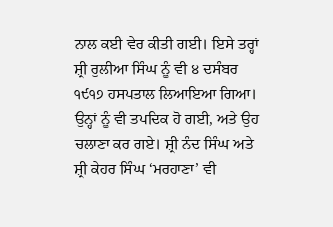ਨਾਲ ਕਈ ਵੇਰ ਕੀਤੀ ਗਈ। ਇਸੇ ਤਰ੍ਹਾਂ ਸ਼੍ਰੀ ਰੁਲੀਆ ਸਿੰਘ ਨੂੰ ਵੀ ੪ ਦਸੰਬਰ ੧੯੧੭ ਹਸਪਤਾਲ ਲਿਆਇਆ ਗਿਆ। ਉਨ੍ਹਾਂ ਨੂੰ ਵੀ ਤਪਦਿਕ ਹੋ ਗਈ, ਅਤੇ ਉਹ ਚਲਾਣਾ ਕਰ ਗਏ। ਸ਼੍ਰੀ ਨੰਦ ਸਿੰਘ ਅਤੇ ਸ਼੍ਰੀ ਕੇਹਰ ਸਿੰਘ ‘ਮਰਹਾਣਾ’ ਵੀ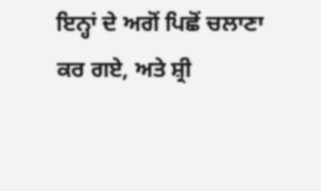ਇਨ੍ਹਾਂ ਦੇ ਅਗੋਂ ਪਿਛੋਂ ਚਲਾਣਾ ਕਰ ਗਏ, ਅਤੇ ਸ਼੍ਰੀ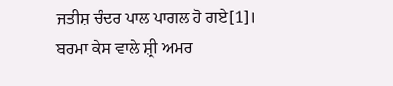ਜਤੀਸ਼ ਚੰਦਰ ਪਾਲ ਪਾਗਲ ਹੋ ਗਏ[1]। ਬਰਮਾ ਕੇਸ ਵਾਲੇ ਸ਼੍ਰੀ ਅਮਰ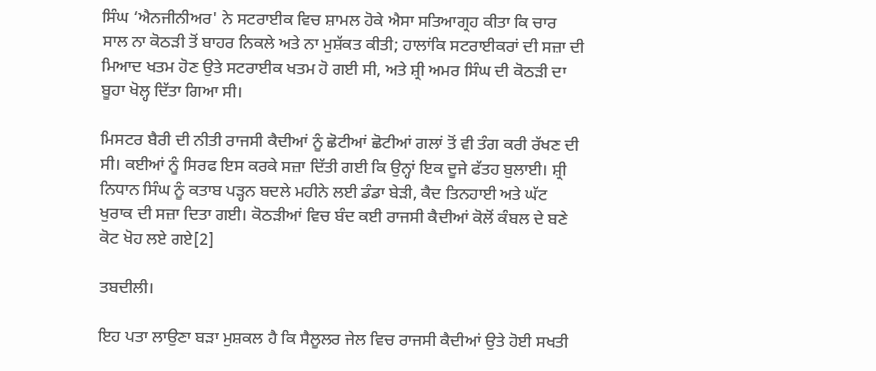ਸਿੰਘ ‘ਐਨਜੀਨੀਅਰ' ਨੇ ਸਟਰਾਈਕ ਵਿਚ ਸ਼ਾਮਲ ਹੋਕੇ ਐਸਾ ਸਤਿਆਗ੍ਰਹ ਕੀਤਾ ਕਿ ਚਾਰ ਸਾਲ ਨਾ ਕੋਠੜੀ ਤੋਂ ਬਾਹਰ ਨਿਕਲੇ ਅਤੇ ਨਾ ਮੁਸ਼ੱਕਤ ਕੀਤੀ; ਹਾਲਾਂਕਿ ਸਟਰਾਈਕਰਾਂ ਦੀ ਸਜ਼ਾ ਦੀ ਮਿਆਦ ਖਤਮ ਹੋਣ ਉਤੇ ਸਟਰਾਈਕ ਖਤਮ ਹੋ ਗਈ ਸੀ, ਅਤੇ ਸ਼੍ਰੀ ਅਮਰ ਸਿੰਘ ਦੀ ਕੋਠੜੀ ਦਾ ਬੂਹਾ ਖੋਲ੍ਹ ਦਿੱਤਾ ਗਿਆ ਸੀ।

ਮਿਸਟਰ ਬੈਰੀ ਦੀ ਨੀਤੀ ਰਾਜਸੀ ਕੈਦੀਆਂ ਨੂੰ ਛੋਟੀਆਂ ਛੋਟੀਆਂ ਗਲਾਂ ਤੋਂ ਵੀ ਤੰਗ ਕਰੀ ਰੱਖਣ ਦੀ ਸੀ। ਕਈਆਂ ਨੂੰ ਸਿਰਫ ਇਸ ਕਰਕੇ ਸਜ਼ਾ ਦਿੱਤੀ ਗਈ ਕਿ ਉਨ੍ਹਾਂ ਇਕ ਦੂਜੇ ਫੱਤਹ ਬੁਲਾਈ। ਸ਼੍ਰੀ ਨਿਧਾਨ ਸਿੰਘ ਨੂੰ ਕਤਾਬ ਪੜ੍ਹਨ ਬਦਲੇ ਮਹੀਨੇ ਲਈ ਡੰਡਾ ਬੇੜੀ, ਕੈਦ ਤਿਨਹਾਈ ਅਤੇ ਘੱਟ ਖੁਰਾਕ ਦੀ ਸਜ਼ਾ ਦਿਤਾ ਗਈ। ਕੋਠੜੀਆਂ ਵਿਚ ਬੰਦ ਕਈ ਰਾਜਸੀ ਕੈਦੀਆਂ ਕੋਲੋਂ ਕੰਬਲ ਦੇ ਬਣੇ ਕੋਟ ਖੋਹ ਲਏ ਗਏ[2]

ਤਬਦੀਲੀ।

ਇਹ ਪਤਾ ਲਾਉਣਾ ਬੜਾ ਮੁਸ਼ਕਲ ਹੈ ਕਿ ਸੈਲੂਲਰ ਜੇਲ ਵਿਚ ਰਾਜਸੀ ਕੈਦੀਆਂ ਉਤੇ ਹੋਈ ਸਖਤੀ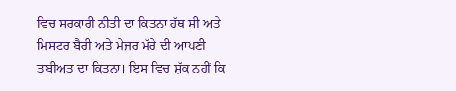ਵਿਚ ਸਰਕਾਰੀ ਨੀਤੀ ਦਾ ਕਿਤਨਾ ਹੱਥ ਸੀ ਅਤੇ ਮਿਸਟਰ ਬੈਰੀ ਅਤੇ ਮੇਜਰ ਮੱਰੇ ਦੀ ਆਪਣੀ ਤਬੀਅਤ ਦਾ ਕਿਤਨਾ। ਇਸ ਵਿਚ ਸ਼ੱਕ ਨਹੀਂ ਕਿ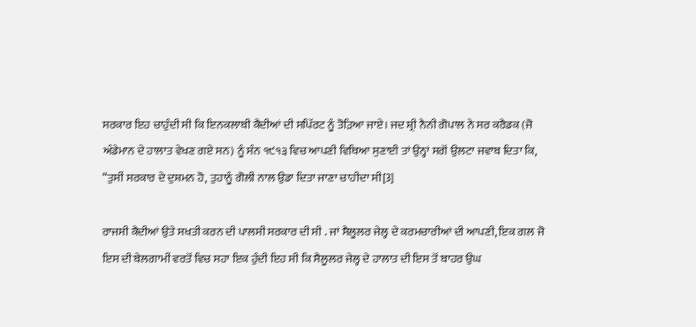ਸਰਕਾਰ ਇਹ ਚਾਹੁੰਦੀ ਸੀ ਕਿ ਇਨਕਲਾਬੀ ਕੈਦੀਆਂ ਦੀ ਸਪਿੱਰਟ ਨੂੰ ਤੋੜਿਆ ਜਾਏ। ਜਦ ਸ਼੍ਰੀ ਨੈਨੀ ਗੋਪਾਲ ਨੇ ਸਰ ਕਰੈਡਕ (ਜੋ ਅੰਡੇਮਾਨ ਦੇ ਹਾਲਾਤ ਵੇਖਣ ਗਏ ਸਨ) ਨੂੰ ਸੰਨ ੧੯੧੩ ਵਿਚ ਆਪਣੀ ਵਿਥਿਆ ਸੁਣਾਈ ਤਾਂ ਉਨ੍ਹਾਂ ਸਗੋਂ ਉਲਟਾ ਜਵਾਬ ਦਿਤਾ ਕਿ, “ਤੁਸੀਂ ਸਰਕਾਰ ਦੇ ਦੁਸ਼ਮਨ ਹੋ, ਤੁਹਾਨੂੰ ਗੋਲੀ ਨਾਲ ਉਡਾ ਦਿਤਾ ਜਾਣਾ ਚਾਹੀਦਾ ਸੀ[3]

ਰਾਜਸੀ ਕੈਦੀਆਂ ਉਤੇ ਸਖਤੀ ਕਰਨ ਦੀ ਪਾਲਸੀ ਸਰਕਾਰ ਦੀ ਸੀ . ਜਾਂ ਸੈਲੂਲਰ ਜੇਲ੍ਹ ਦੇ ਕਰਮਚਾਰੀਆਂ ਦੀ ਆਪਣੀ, ਇਕ ਗਲ ਜੋ ਇਸ ਦੀ ਬੇਲਗਾਮੀਂ ਵਰਤੋਂ ਵਿਚ ਸਹਾ ਇਕ ਹੁੰਦੀ ਇਹ ਸੀ ਕਿ ਸੈਲੂਲਰ ਜੇਲ੍ਹ ਦੇ ਹਾਲਾਤ ਦੀ ਇਸ ਤੋਂ ਬਾਹਰ ਉਘ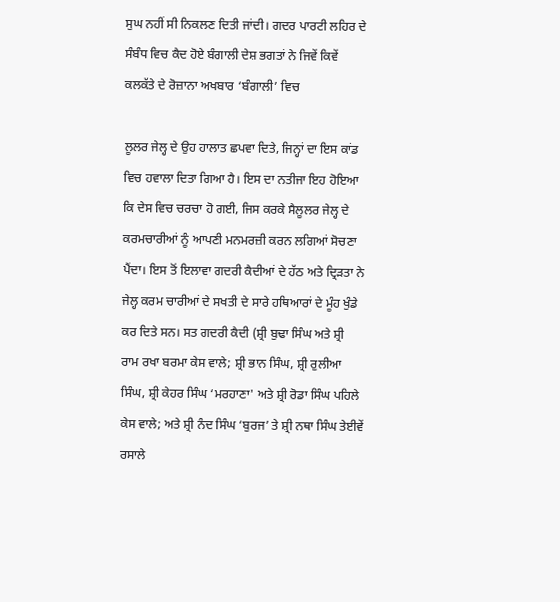ਸੁਘ ਨਹੀਂ ਸੀ ਨਿਕਲਣ ਦਿਤੀ ਜਾਂਦੀ। ਗਦਰ ਪਾਰਟੀ ਲਹਿਰ ਦੇ ਸੰਬੰਧ ਵਿਚ ਕੈਦ ਹੋਏ ਬੰਗਾਲੀ ਦੇਸ਼ ਭਗਤਾਂ ਨੇ ਜਿਵੇਂ ਕਿਵੇਂ ਕਲਕੱਤੇ ਦੇ ਰੋਜ਼ਾਨਾ ਅਖਬਾਰ ‘ਬੰਗਾਲੀ’ ਵਿਚ

ਲੂਲਰ ਜੇਲ੍ਹ ਦੇ ਉਹ ਹਾਲਾਤ ਛਪਵਾ ਦਿਤੇ, ਜਿਨ੍ਹਾਂ ਦਾ ਇਸ ਕਾਂਡ ਵਿਚ ਹਵਾਲਾ ਦਿਤਾ ਗਿਆ ਹੈ। ਇਸ ਦਾ ਨਤੀਜਾ ਇਹ ਹੋਇਆ ਕਿ ਦੇਸ ਵਿਚ ਚਰਚਾ ਹੋ ਗਈ, ਜਿਸ ਕਰਕੇ ਸੈਲੂਲਰ ਜੇਲ੍ਹ ਦੇ ਕਰਮਚਾਰੀਆਂ ਨੂੰ ਆਪਣੀ ਮਨਮਰਜ਼ੀ ਕਰਨ ਲਗਿਆਂ ਸੋਚਣਾ ਪੈਂਦਾ। ਇਸ ਤੋਂ ਇਲਾਵਾ ਗਦਰੀ ਕੈਦੀਆਂ ਦੇ ਹੱਠ ਅਤੇ ਦ੍ਰਿੜਤਾ ਨੇ ਜੇਲ੍ਹ ਕਰਮ ਚਾਰੀਆਂ ਦੇ ਸਖਤੀ ਦੇ ਸਾਰੇ ਹਥਿਆਰਾਂ ਦੇ ਮੂੰਹ ਖੁੰਡੇ ਕਰ ਦਿਤੇ ਸਨ। ਸਤ ਗਦਰੀ ਕੈਦੀ (ਸ਼੍ਰੀ ਬੁਢਾ ਸਿੰਘ ਅਤੇ ਸ਼੍ਰੀ ਰਾਮ ਰਖਾ ਬਰਮਾ ਕੇਸ ਵਾਲੇ; ਸ਼੍ਰੀ ਭਾਨ ਸਿੰਘ, ਸ਼੍ਰੀ ਰੁਲੀਆ ਸਿੰਘ, ਸ਼੍ਰੀ ਕੇਹਰ ਸਿੰਘ ‘ਮਰਹਾਣਾ' ਅਤੇ ਸ਼੍ਰੀ ਰੋਡਾ ਸਿੰਘ ਪਹਿਲੇ ਕੇਸ ਵਾਲੇ; ਅਤੇ ਸ਼੍ਰੀ ਨੰਦ ਸਿੰਘ ‘ਬੁਰਜ’ ਤੇ ਸ਼੍ਰੀ ਨਥਾ ਸਿੰਘ ਤੇਈਵੇਂ ਰਸਾਲੇ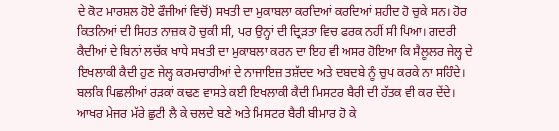ਦੇ ਕੋਟ ਮਾਰਸ਼ਲ ਹੋਏ ਫੌਜੀਆਂ ਵਿਚੋਂ) ਸਖਤੀ ਦਾ ਮੁਕਾਬਲਾ ਕਰਦਿਆਂ ਕਰਦਿਆਂ ਸ਼ਹੀਦ ਹੋ ਚੁਕੇ ਸਨ। ਹੋਰ ਕਿਤਨਿਆਂ ਦੀ ਸਿਹਤ ਨਾਜ਼ਕ ਹੋ ਚੁਕੀ ਸੀ, ਪਰ ਉਨ੍ਹਾਂ ਦੀ ਦ੍ਰਿੜਤਾ ਵਿਚ ਫਰਕ ਨਹੀਂ ਸੀ ਪਿਆ। ਗਦਰੀ ਕੈਦੀਆਂ ਦੇ ਬਿਨਾਂ ਲਚੱਕ ਖਾਧੇ ਸਖਤੀ ਦਾ ਮੁਕਾਬਲਾ ਕਰਨ ਦਾ ਇਹ ਵੀ ਅਸਰ ਹੋਇਆ ਕਿ ਸੈਲੂਲਰ ਜੇਲ੍ਹ ਦੇ ਇਖਲਾਕੀ ਕੈਦੀ ਹੁਣ ਜੇਲ੍ਹ ਕਰਮਚਾਰੀਆਂ ਦੇ ਨਾਜਾਇਜ਼ ਤਸ਼ੱਦਦ ਅਤੇ ਦਬਦਬੇ ਨੂੰ ਚੁਪ ਕਰਕੇ ਨਾ ਸਹਿੰਦੇ। ਬਲਕਿ ਪਿਛਲੀਆਂ ਰੜਕਾਂ ਕਢਣ ਵਾਸਤੇ ਕਈ ਇਖਲਾਕੀ ਕੈਦੀ ਮਿਸਟਰ ਬੈਰੀ ਦੀ ਹੱਤਕ ਵੀ ਕਰ ਦੇਂਦੇ। ਆਖਰ ਮੇਜਰ ਮੱਰੇ ਛੁਟੀ ਲੈ ਕੇ ਚਲਦੇ ਬਣੇ ਅਤੇ ਮਿਸਟਰ ਬੈਰੀ ਬੀਮਾਰ ਹੋ ਕੇ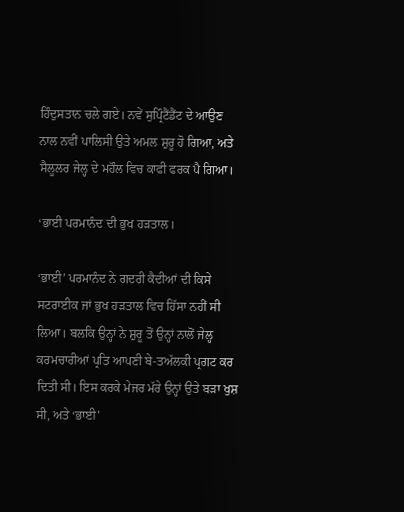ਹਿੰਦੁਸਤਾਨ ਚਲੇ ਗਏ। ਨਵੇਂ ਸੁਪ੍ਰਿੰਟੈਂਡੈਂਟ ਦੇ ਆਉਣ ਨਾਲ ਨਵੀਂ ਪਾਲਿਸੀ ਉਤੇ ਅਮਲ ਸ਼ੁਰੂ ਹੋ ਗਿਆ, ਅਤੇ ਸੈਲੂਲਰ ਜੇਲ੍ਹ ਦੇ ਮਹੌਲ ਵਿਚ ਕਾਫੀ ਫਰਕ ਪੈ ਗਿਆ।

‘ਭਾਈ ਪਰਮਾਨੰਦ ਦੀ ਭੁਖ ਹੜਤਾਲ।

‘ਭਾਈ’ ਪਰਮਾਨੰਦ ਨੇ ਗਦਰੀ ਕੈਦੀਆਂ ਦੀ ਕਿਸੇ ਸਟਰਾਈਕ ਜਾਂ ਭੁਖ ਹੜਤਾਲ ਵਿਚ ਹਿੱਸਾ ਨਹੀਂ ਸੀ ਲਿਆ। ਬਲਕਿ ਉਨ੍ਹਾਂ ਨੇ ਸ਼ੁਰੂ ਤੋਂ ਉਨ੍ਹਾਂ ਨਾਲੋਂ ਜੇਲ੍ਹ ਕਰਮਚਾਰੀਆਂ ਪ੍ਰਤਿ ਆਪਣੀ ਬੇ-ਤਅੱਲਕੀ ਪ੍ਰਗਟ ਕਰ ਦਿਤੀ ਸੀ। ਇਸ ਕਰਕੇ ਮੇਜਰ ਮੱਰੇ ਉਨ੍ਹਾਂ ਉਤੇ ਬੜਾ ਖੁਸ਼ ਸੀ, ਅਤੇ ‘ਭਾਈ'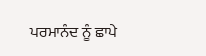ਪਰਮਾਨੰਦ ਨੂੰ ਛਾਪੇ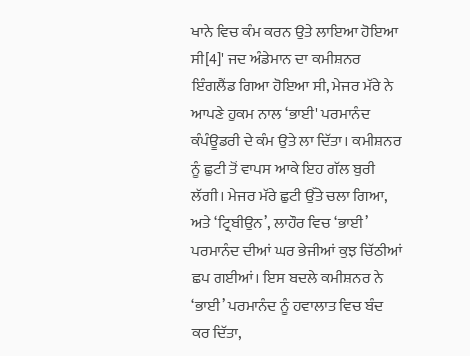ਖਾਨੇ ਵਿਚ ਕੰਮ ਕਰਨ ਉਤੇ ਲਾਇਆ ਹੋਇਆ ਸੀ[4]' ਜਦ ਅੰਡੇਮਾਨ ਦਾ ਕਮੀਸ਼ਨਰ ਇੰਗਲੈਂਡ ਗਿਆ ਹੋਇਆ ਸੀ, ਮੇਜਰ ਮੱਰੇ ਨੇ ਆਪਣੇ ਹੁਕਮ ਨਾਲ ‘ਭਾਈ' ਪਰਮਾਨੰਦ ਕੰਪੰਊਡਰੀ ਦੇ ਕੰਮ ਉਤੇ ਲਾ ਦਿੱਤਾ। ਕਮੀਸ਼ਨਰ ਨੂੰ ਛੁਟੀ ਤੋਂ ਵਾਪਸ ਆਕੇ ਇਹ ਗੱਲ ਬੁਰੀ ਲੱਗੀ। ਮੇਜਰ ਮੱਰੇ ਛੁਟੀ ਉੱਤੇ ਚਲਾ ਗਿਆ, ਅਤੇ ‘ਟ੍ਰਿਬੀਉਨ’, ਲਾਹੌਰ ਵਿਚ ‘ਭਾਈ’ ਪਰਮਾਨੰਦ ਦੀਆਂ ਘਰ ਭੇਜੀਆਂ ਕੁਝ ਚਿੱਠੀਆਂ ਛਪ ਗਈਆਂ। ਇਸ ਬਦਲੇ ਕਮੀਸ਼ਨਰ ਨੇ ‘ਭਾਈ’ ਪਰਮਾਨੰਦ ਨੂੰ ਹਵਾਲਾਤ ਵਿਚ ਬੰਦ ਕਰ ਦਿੱਤਾ,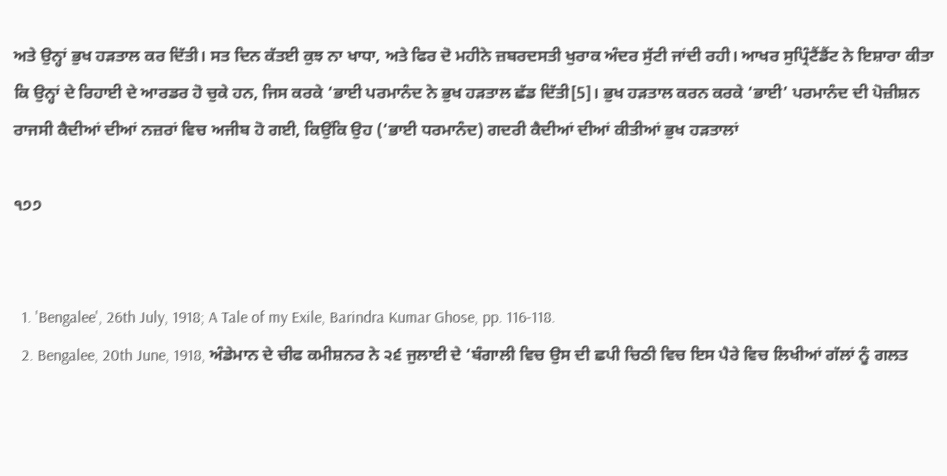ਅਤੇ ਉਨ੍ਹਾਂ ਭੁਖ ਹੜਤਾਲ ਕਰ ਦਿੱਤੀ। ਸਤ ਦਿਨ ਕੱਤਈ ਕੁਝ ਨਾ ਖਾਧਾ, ਅਤੇ ਫਿਰ ਦੋ ਮਹੀਨੇ ਜ਼ਬਰਦਸਤੀ ਖੁਰਾਕ ਅੰਦਰ ਸੁੱਟੀ ਜਾਂਦੀ ਰਹੀ। ਆਖਰ ਸੁਪ੍ਰਿੰਟੈਂਡੈਂਟ ਨੇ ਇਸ਼ਾਰਾ ਕੀਤਾ ਕਿ ਉਨ੍ਹਾਂ ਦੇ ਰਿਹਾਈ ਦੇ ਆਰਡਰ ਹੋ ਚੁਕੇ ਹਨ, ਜਿਸ ਕਰਕੇ ‘ਭਾਈ ਪਰਮਾਨੰਦ ਨੇ ਭੁਖ ਹੜਤਾਲ ਛੱਡ ਦਿੱਤੀ[5]। ਭੁਖ ਹੜਤਾਲ ਕਰਨ ਕਰਕੇ ‘ਭਾਈ’ ਪਰਮਾਨੰਦ ਦੀ ਪੋਜ਼ੀਸ਼ਨ ਰਾਜਸੀ ਕੈਦੀਆਂ ਦੀਆਂ ਨਜ਼ਰਾਂ ਵਿਚ ਅਜੀਬ ਹੋ ਗਈ, ਕਿਉਂਕਿ ਉਹ (‘ਭਾਈ ਧਰਮਾਨੰਦ) ਗਦਰੀ ਕੈਦੀਆਂ ਦੀਆਂ ਕੀਤੀਆਂ ਭੁਖ ਹੜਤਾਲਾਂ

੧੭੭


  1. 'Bengalee', 26th July, 1918; A Tale of my Exile, Barindra Kumar Ghose, pp. 116-118.
  2. Bengalee, 20th June, 1918, ਅੰਡੇਮਾਨ ਦੇ ਚੀਫ ਕਮੀਸ਼ਨਰ ਨੇ ੨੬ ਜੁਲਾਈ ਦੇ ‘ਬੰਗਾਲੀ ਵਿਚ ਉਸ ਦੀ ਛਪੀ ਚਿਠੀ ਵਿਚ ਇਸ ਪੈਰੇ ਵਿਚ ਲਿਖੀਆਂ ਗੱਲਾਂ ਨੂੰ ਗਲਤ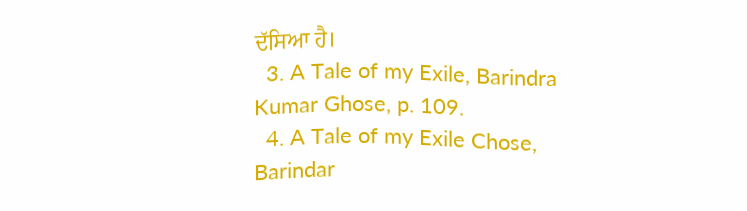ਦੱਸਿਆ ਹੈ।
  3. A Tale of my Exile, Barindra Kumar Ghose, p. 109.
  4. A Tale of my Exile Chose, Barindar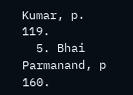Kumar, p. 119.
  5. Bhai Parmanand, p 160.